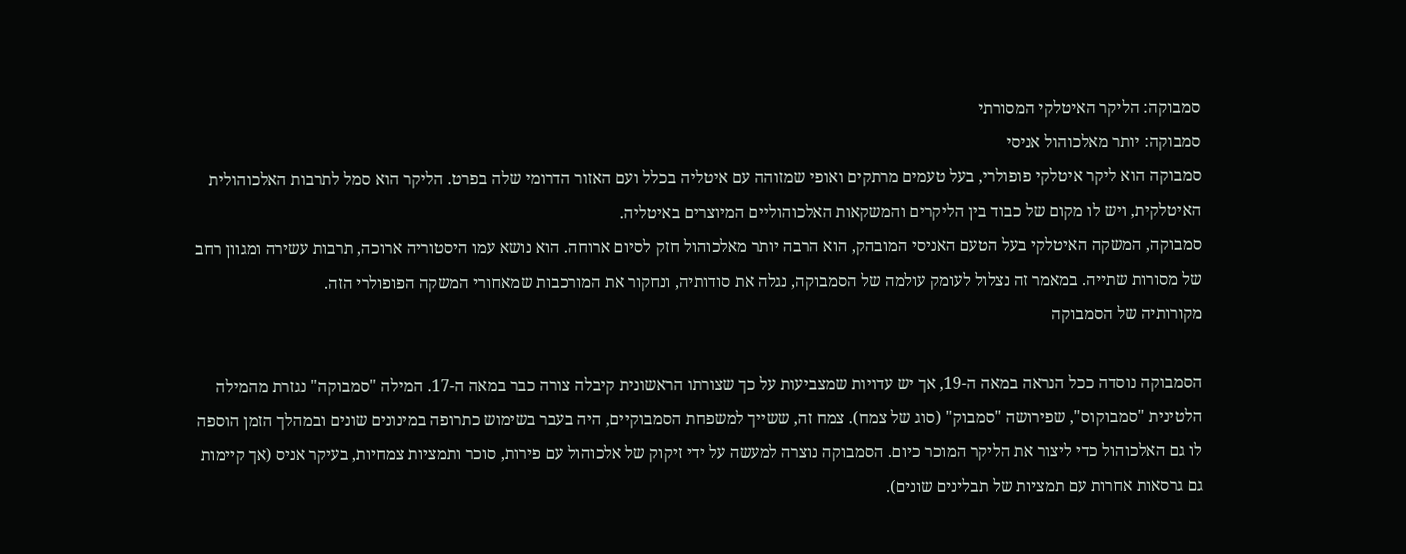סמבוקה: הליקר האיטלקי המסורתי
סמבוקה: יותר מאלכוהול אניסי
סמבוקה הוא ליקר איטלקי פופולרי, בעל טעמים מרתקים ואופי שמזוהה עם איטליה בכלל ועם האזור הדרומי שלה בפרט. הליקר הוא סמל לתרבות האלכוהולית האיטלקית, ויש לו מקום של כבוד בין הליקרים והמשקאות האלכוהוליים המיוצרים באיטליה.
סמבוקה, המשקה האיטלקי בעל הטעם האניסי המובהק, הוא הרבה יותר מאלכוהול חזק לסיום ארוחה. הוא נושא עמו היסטוריה ארוכה, תרבות עשירה ומגוון רחב של מסורות שתייה. במאמר זה נצלול לעומק עולמה של הסמבוקה, נגלה את סודותיה, ונחקור את המורכבות שמאחורי המשקה הפופולרי הזה.
מקורותיה של הסמבוקה

הסמבוקה נוסדה ככל הנראה במאה ה-19, אך יש עדויות שמצביעות על כך שצורתו הראשונית קיבלה צורה כבר במאה ה-17. המילה "סמבוקה" נגזרת מהמילה הלטינית "סמבוקוס", שפירושה "סמבוק" (סוג של צמח). צמח זה, ששייך למשפחת הסמבוקיים, היה בעבר בשימוש כתרופה במינונים שונים ובמהלך הזמן הוספה לו גם האלכוהול כדי ליצור את הליקר המוכר כיום. הסמבוקה נוצרה למעשה על ידי זיקוק של אלכוהול עם פירות, סוכר ותמציות צמחיות, בעיקר אניס (אך קיימות גם גרסאות אחרות עם תמציות של תבלינים שונים).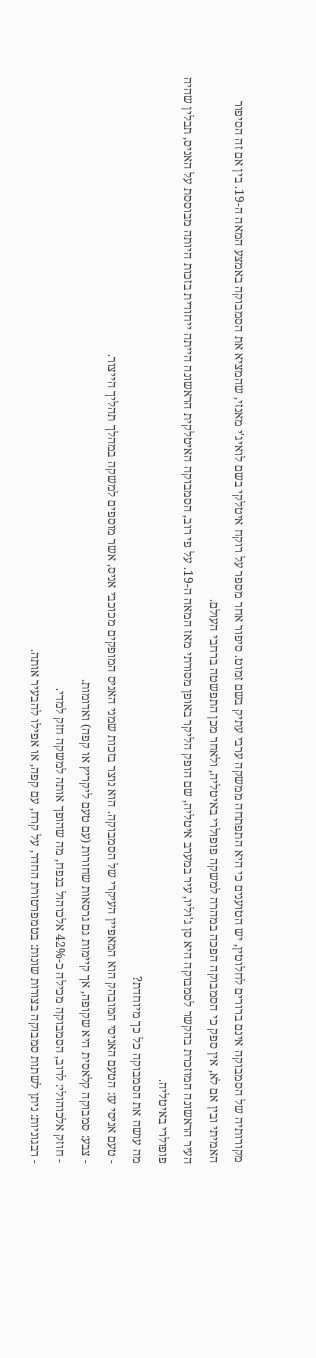מקורותיה של הסמבוקה אינם ברורים לחלוטין, יש הטוענים כי היא התפתחה ממשקה ערבי עתיק בשם זמוט. סיפור אחר מספר על רוקח איטלקי בשם לואיג'י מאנזי, שהמציא את הסמבוקה באמצע המאה ה-19. בין אם זה הסיפור האמיתי ובין אם לא, אין ספק כי הסמבוקה הפכה במהרה למשקה פופולרי באיטליה, ולאחר מכן התפשטה ברחבי העולם.
העיר הראשונה המוזכרת בהקשר לסמבוקה היא סן ג'וליו, עיר במערב איטליה, שם הופק הליקר באופן מסורתי מאז המאה ה-19. על פי רוב, הסמבוקה האיטלקית הראשונה הייתה ייחודית בזכות היותה מבוססת על האניס, תבלין שהיה פופולרי באיטליה.
מה עושה את הסמבוקה כל כך מיוחדת?
- טעם אניסי עז: הטעם האניסי המובהק הוא המאפיין העיקרי של הסמבוקה. הוא נוצר בזכות שמני האניס המופקים מכוכבי אניס, אשר מוספים למשקה במהלך תהליך הייצור.
- צבע: סמבוקה קלאסית היא שקופה, אך קיימות גם גרסאות שחורות (עם טעם ליקריץ או קפה) ואדומות.
- חוזק אלכוהולי: לרוב, הסמבוקה מכילה כ-42% אלכוהול בנפח, מה שהופך אותה למשקה חזק למדי.
- רבגוניות: ניתן לשתות סמבוקה בצורות שונות: בטמפרטורת החדר, על קרח, עם קפה, או אפילו להבעיר אותה.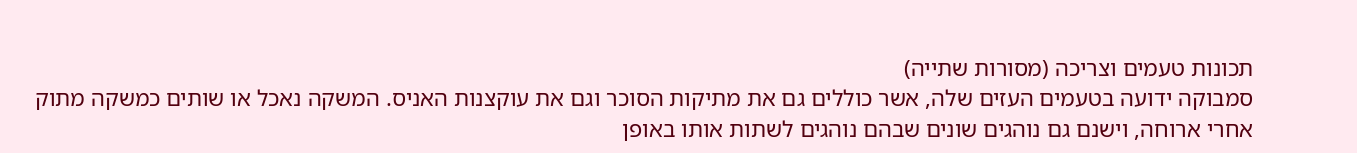תכונות טעמים וצריכה (מסורות שתייה)
סמבוקה ידועה בטעמים העזים שלה, אשר כוללים גם את מתיקות הסוכר וגם את עוקצנות האניס. המשקה נאכל או שותים כמשקה מתוק אחרי ארוחה, וישנם גם נוהגים שונים שבהם נוהגים לשתות אותו באופן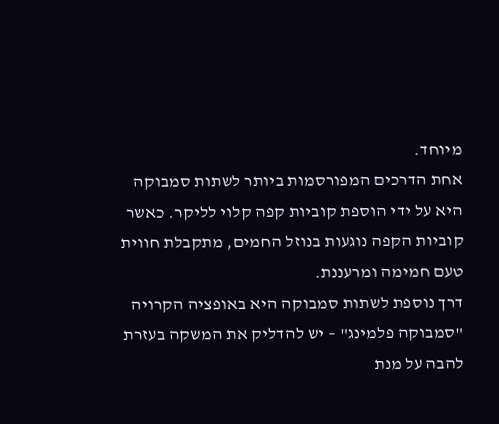מיוחד.
אחת הדרכים המפורסמות ביותר לשתות סמבוקה היא על ידי הוספת קוביות קפה קלוי לליקר. כאשר קוביות הקפה נוגעות בנוזל החמים, מתקבלת חווית טעם חמימה ומרעננת.
דרך נוספת לשתות סמבוקה היא באופציה הקרויה "סמבוקה פלמינג" – יש להדליק את המשקה בעזרת להבה על מנת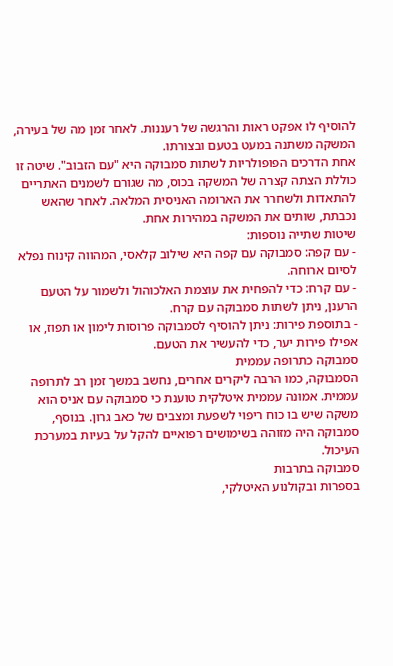להוסיף לו אפקט ראות והרגשה של רעננות. לאחר זמן מה של בעירה, המשקה משתנה במעט בטעם ובצורתו.
אחת הדרכים הפופולריות לשתות סמבוקה היא "עם הזבוב". שיטה זו כוללת הצתה קצרה של המשקה בכוס, מה שגורם לשמנים האתריים להתאדות ולשחרר את הארומה האניסית המלאה. לאחר שהאש נכבתת, שותים את המשקה במהירות אחת.
שיטות שתייה נוספות:
- עם קפה: סמבוקה עם קפה היא שילוב קלאסי, המהווה קינוח נפלא לסיום ארוחה.
- עם קרח: כדי להפחית את עוצמת האלכוהול ולשמור על הטעם הרענן, ניתן לשתות סמבוקה עם קרח.
- בתוספת פירות: ניתן להוסיף לסמבוקה פרוסות לימון או תפוז, או אפילו פירות יער, כדי להעשיר את הטעם.
סמבוקה כתרופה עממית
הסמבוקה, כמו הרבה ליקרים אחרים, נחשב במשך זמן רב לתרופה עממית. אמונה עממית איטלקית טוענת כי סמבוקה עם אניס הוא משקה שיש בו כוח ריפוי לשפעת ומצבים של כאב גרון. בנוסף, סמבוקה היה מזוהה בשימושים רפואיים להקל על בעיות במערכת העיכול.
סמבוקה בתרבות
בספרות ובקולנוע האיטלקי,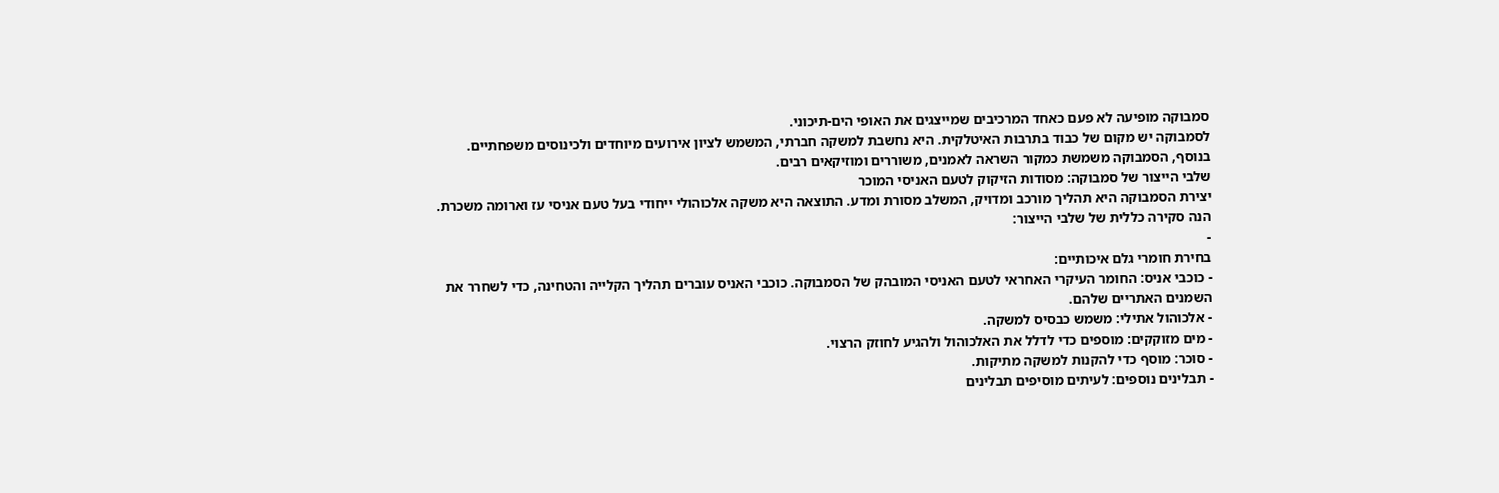סמבוקה מופיעה לא פעם כאחד המרכיבים שמייצגים את האופי הים-תיכוני.
לסמבוקה יש מקום של כבוד בתרבות האיטלקית. היא נחשבת למשקה חברתי, המשמש לציון אירועים מיוחדים ולכינוסים משפחתיים. בנוסף, הסמבוקה משמשת כמקור השראה לאמנים, משוררים ומוזיקאים רבים.
שלבי הייצור של סמבוקה: מסודות הזיקוק לטעם האניסי המוכר
יצירת הסמבוקה היא תהליך מורכב ומדויק, המשלב מסורת ומדע. התוצאה היא משקה אלכוהולי ייחודי בעל טעם אניסי עז וארומה משכרת.
הנה סקירה כללית של שלבי הייצור:
-
בחירת חומרי גלם איכותיים:
- כוכבי אניס: החומר העיקרי האחראי לטעם האניסי המובהק של הסמבוקה. כוכבי האניס עוברים תהליך הקלייה והטחינה, כדי לשחרר את השמנים האתריים שלהם.
- אלכוהול אתילי: משמש כבסיס למשקה.
- מים מזוקקים: מוספים כדי לדלל את האלכוהול ולהגיע לחוזק הרצוי.
- סוכר: מוסף כדי להקנות למשקה מתיקות.
- תבלינים נוספים: לעיתים מוסיפים תבלינים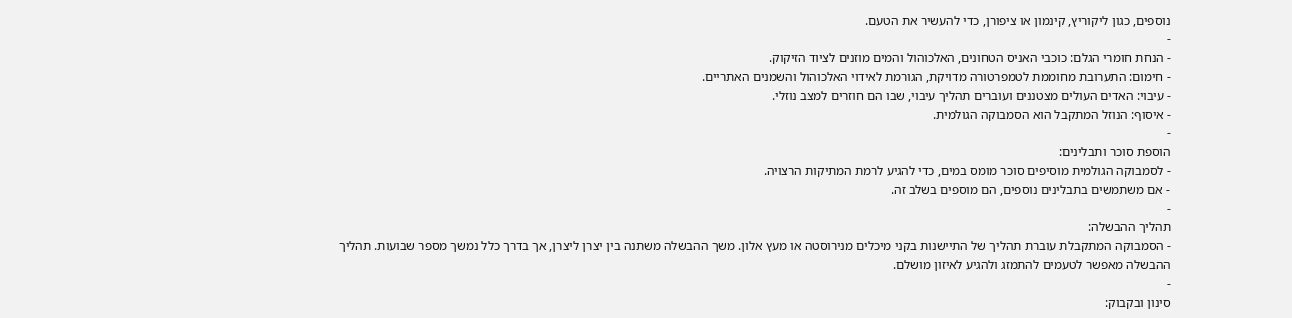נוספים, כגון ליקוריץ, קינמון או ציפורן, כדי להעשיר את הטעם.
-
- הנחת חומרי הגלם: כוכבי האניס הטחונים, האלכוהול והמים מוזנים לציוד הזיקוק.
- חימום: התערובת מחוממת לטמפרטורה מדויקת, הגורמת לאידוי האלכוהול והשמנים האתריים.
- עיבוי: האדים העולים מצטננים ועוברים תהליך עיבוי, שבו הם חוזרים למצב נוזלי.
- איסוף: הנוזל המתקבל הוא הסמבוקה הגולמית.
-
הוספת סוכר ותבלינים:
- לסמבוקה הגולמית מוסיפים סוכר מומס במים, כדי להגיע לרמת המתיקות הרצויה.
- אם משתמשים בתבלינים נוספים, הם מוספים בשלב זה.
-
תהליך ההבשלה:
- הסמבוקה המתקבלת עוברת תהליך של התיישנות בקני מיכלים מנירוסטה או מעץ אלון. משך ההבשלה משתנה בין יצרן ליצרן, אך בדרך כלל נמשך מספר שבועות. תהליך ההבשלה מאפשר לטעמים להתמזג ולהגיע לאיזון מושלם.
-
סינון ובקבוק: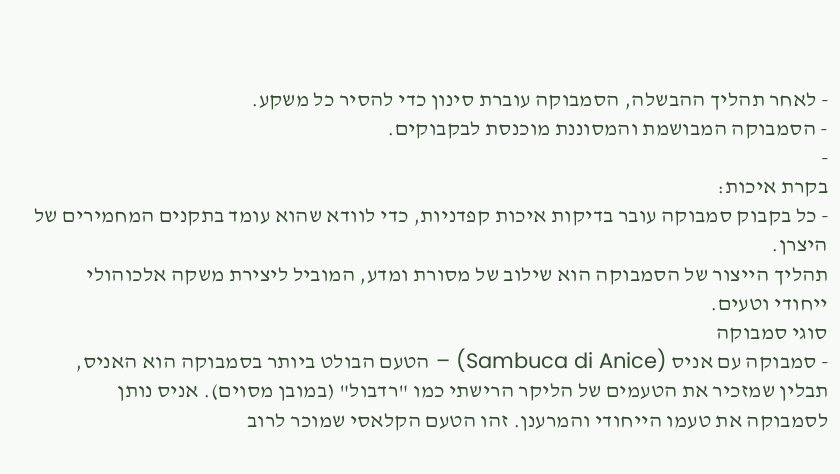- לאחר תהליך ההבשלה, הסמבוקה עוברת סינון כדי להסיר כל משקע.
- הסמבוקה המבושמת והמסוננת מוכנסת לבקבוקים.
-
בקרת איכות:
- כל בקבוק סמבוקה עובר בדיקות איכות קפדניות, כדי לוודא שהוא עומד בתקנים המחמירים של היצרן.
תהליך הייצור של הסמבוקה הוא שילוב של מסורת ומדע, המוביל ליצירת משקה אלכוהולי ייחודי וטעים.
סוגי סמבוקה
- סמבוקה עם אניס (Sambuca di Anice) – הטעם הבולט ביותר בסמבוקה הוא האניס, תבלין שמזכיר את הטעמים של הליקר הרישתי כמו "רדבול" (במובן מסוים). אניס נותן לסמבוקה את טעמו הייחודי והמרענן. זהו הטעם הקלאסי שמוכר לרוב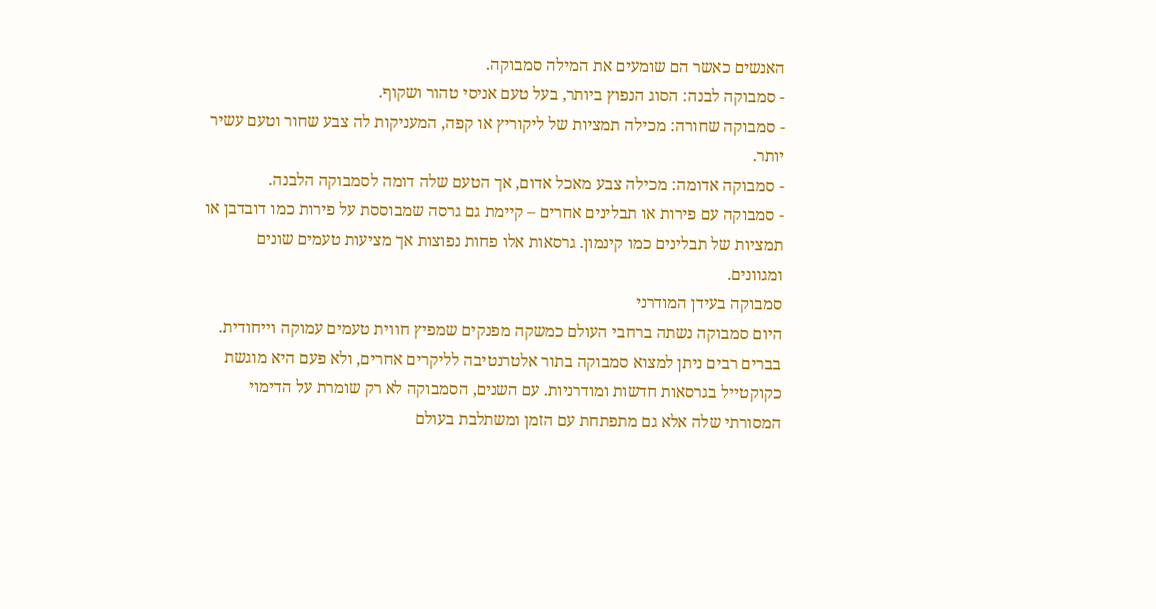האנשים כאשר הם שומעים את המילה סמבוקה.
- סמבוקה לבנה: הסוג הנפוץ ביותר, בעל טעם אניסי טהור ושקוף.
- סמבוקה שחורה: מכילה תמציות של ליקוריץ או קפה, המעניקות לה צבע שחור וטעם עשיר יותר.
- סמבוקה אדומה: מכילה צבע מאכל אדום, אך הטעם שלה דומה לסמבוקה הלבנה.
- סמבוקה עם פירות או תבלינים אחרים – קיימת גם גרסה שמבוססת על פירות כמו דובדבן או תמציות של תבלינים כמו קינמון. גרסאות אלו פחות נפוצות אך מציעות טעמים שונים ומגוונים.
סמבוקה בעידן המודרני
היום סמבוקה נשתה ברחבי העולם כמשקה מפנקים שמפיץ חווית טעמים עמוקה וייחודית. בברים רבים ניתן למצוא סמבוקה בתור אלטרנטיבה לליקרים אחרים, ולא פעם היא מוגשת כקוקטייל בגרסאות חדשות ומודרניות. עם השנים, הסמבוקה לא רק שומרת על הדימוי המסורתי שלה אלא גם מתפתחת עם הזמן ומשתלבת בעולם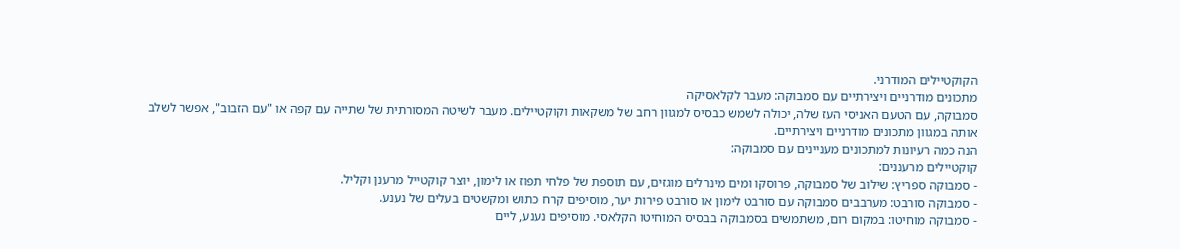הקוקטיילים המודרני.
מתכונים מודרניים ויצירתיים עם סמבוקה: מעבר לקלאסיקה
סמבוקה, עם הטעם האניסי העז שלה, יכולה לשמש כבסיס למגוון רחב של משקאות וקוקטיילים. מעבר לשיטה המסורתית של שתייה עם קפה או "עם הזבוב", אפשר לשלב אותה במגוון מתכונים מודרניים ויצירתיים.
הנה כמה רעיונות למתכונים מעניינים עם סמבוקה:
קוקטיילים מרעננים:
- סמבוקה ספריץ: שילוב של סמבוקה, פרוסקו ומים מינרלים מוגזים, עם תוספת של פלחי תפוז או לימון, יוצר קוקטייל מרענן וקליל.
- סמבוקה סורבט: מערבבים סמבוקה עם סורבט לימון או סורבט פירות יער, מוסיפים קרח כתוש ומקשטים בעלים של נענע.
- סמבוקה מוחיטו: במקום רום, משתמשים בסמבוקה בבסיס המוחיטו הקלאסי. מוסיפים נענע, ליים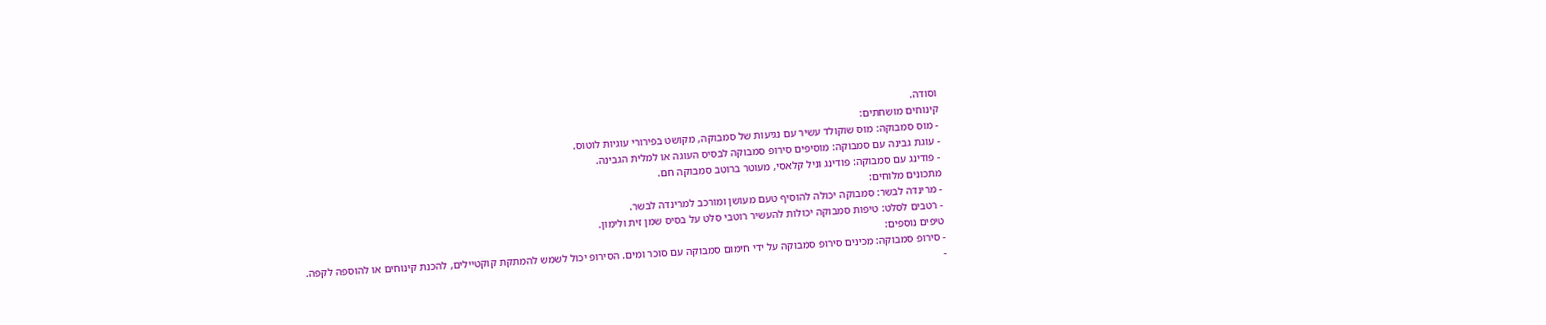וסודה.
קינוחים מושחתים:
- מוס סמבוקה: מוס שוקולד עשיר עם נגיעות של סמבוקה, מקושט בפירורי עוגיות לוטוס.
- עוגת גבינה עם סמבוקה: מוסיפים סירופ סמבוקה לבסיס העוגה או למלית הגבינה.
- פודינג עם סמבוקה: פודינג וניל קלאסי, מעוטר ברוטב סמבוקה חם.
מתכונים מלוחים:
- מרינדה לבשר: סמבוקה יכולה להוסיף טעם מעושן ומורכב למרינדה לבשר.
- רטבים לסלט: טיפות סמבוקה יכולות להעשיר רוטבי סלט על בסיס שמן זית ולימון.
טיפים נוספים:
- סירופ סמבוקה: מכינים סירופ סמבוקה על ידי חימום סמבוקה עם סוכר ומים. הסירופ יכול לשמש להמתקת קוקטיילים, להכנת קינוחים או להוספה לקפה.
-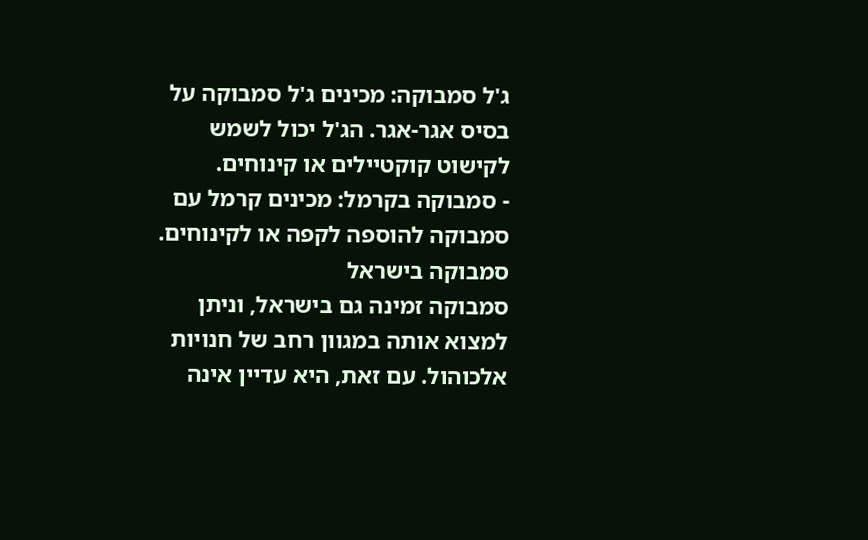ג'ל סמבוקה: מכינים ג'ל סמבוקה על בסיס אגר-אגר. הג'ל יכול לשמש לקישוט קוקטיילים או קינוחים.
- סמבוקה בקרמל: מכינים קרמל עם סמבוקה להוספה לקפה או לקינוחים.
סמבוקה בישראל
סמבוקה זמינה גם בישראל, וניתן למצוא אותה במגוון רחב של חנויות אלכוהול. עם זאת, היא עדיין אינה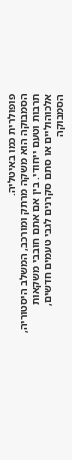פופולרית כמו באיטליה.
הסמבוקה הוא משקה מרתק ומורכב, המשלב היסטוריה, תרבות וטעם ייחודי. בין אם אתם חובבי משקאות אלכוהוליים או סתם סקרנים לגבי טעמים חדשים, הסמבוקה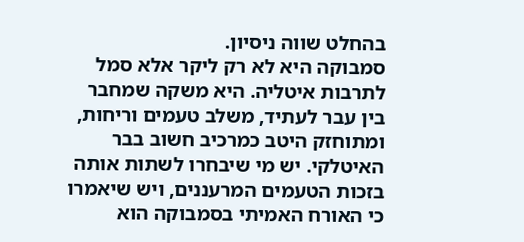בהחלט שווה ניסיון.
סמבוקה היא לא רק ליקר אלא סמל לתרבות איטליה. היא משקה שמחבר בין עבר לעתיד, משלב טעמים וריחות, ומתוחזק היטב כמרכיב חשוב בבר האיטלקי. יש מי שיבחרו לשתות אותה בזכות הטעמים המרעננים, ויש שיאמרו כי האורח האמיתי בסמבוקה הוא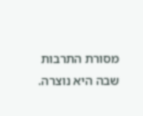מסורת התרבות שבה היא נוצרה.